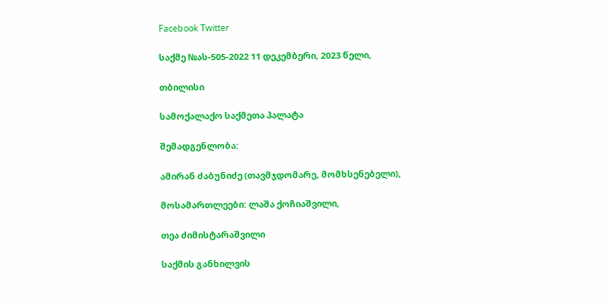Facebook Twitter

საქმე №ას-505-2022 11 დეკემბერი, 2023 წელი,

თბილისი

სამოქალაქო საქმეთა პალატა

შემადგენლობა:

ამირან ძაბუნიძე (თავმჯდომარე, მომხსენებელი),

მოსამართლეები: ლაშა ქოჩიაშვილი,

თეა ძიმისტარაშვილი

საქმის განხილვის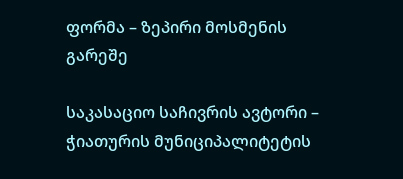ფორმა – ზეპირი მოსმენის გარეშე

საკასაციო საჩივრის ავტორი – ჭიათურის მუნიციპალიტეტის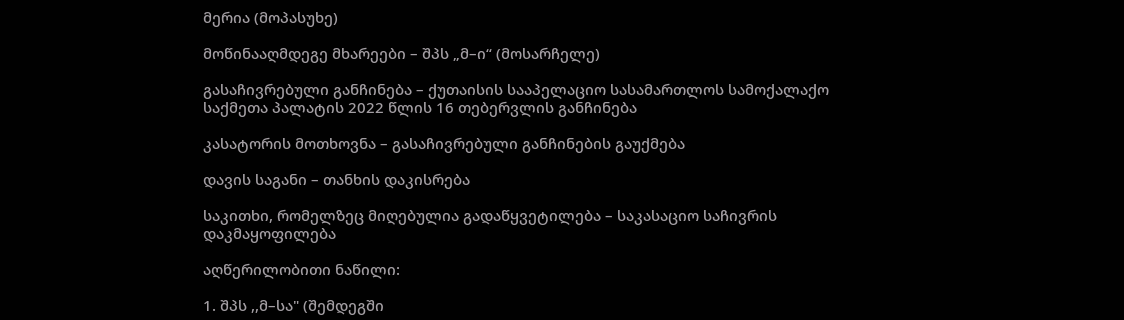მერია (მოპასუხე)

მოწინააღმდეგე მხარეები – შპს „მ–ი“ (მოსარჩელე)

გასაჩივრებული განჩინება – ქუთაისის სააპელაციო სასამართლოს სამოქალაქო საქმეთა პალატის 2022 წლის 16 თებერვლის განჩინება

კასატორის მოთხოვნა – გასაჩივრებული განჩინების გაუქმება

დავის საგანი – თანხის დაკისრება

საკითხი, რომელზეც მიღებულია გადაწყვეტილება – საკასაციო საჩივრის დაკმაყოფილება

აღწერილობითი ნაწილი:

1. შპს ,,მ–სა" (შემდეგში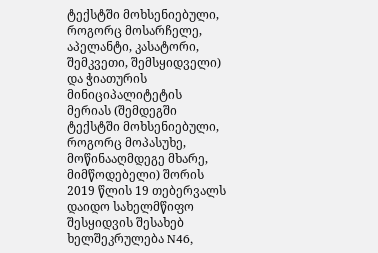ტექსტში მოხსენიებული, როგორც მოსარჩელე, აპელანტი, კასატორი, შემკვეთი, შემსყიდველი) და ჭიათურის მინიციპალიტეტის მერიას (შემდეგში ტექსტში მოხსენიებული, როგორც მოპასუხე, მოწინააღმდეგე მხარე, მიმწოდებელი) შორის 2019 წლის 19 თებერვალს დაიდო სახელმწიფო შესყიდვის შესახებ ხელშეკრულება N46,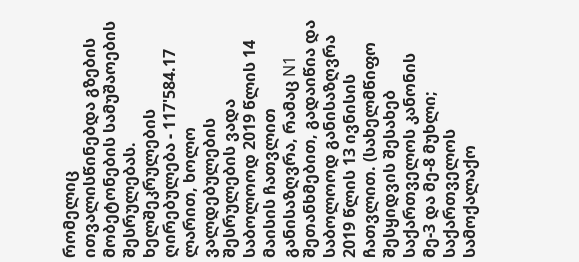რომელიც ითვალისწინებდა გზების მობეტონების სამუშაოების შესრულებას. ხელშეკრულების ღირებულება - 117'584.17 ლარით, ხოლო ვალდებულების შესრულების ვადა საბოლოოდ 2019 წლის 14 მაისის ჩათვლით განისაზღვრა, რამაც N1 შეთანხმებით, გადაიწია და საბოლოოდ განისაზღვრა 2019 წლის 13 ივნისის ჩათვლით. (სახელმწიფო შესყიდვის შესახებ საქართველოს კანონის მე-3 და მე-8 მუხლი; საქართველოს სამოქალაქო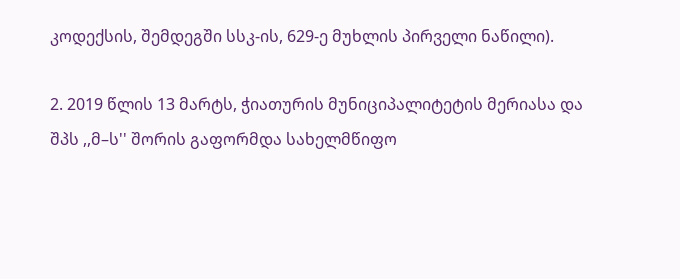კოდექსის, შემდეგში სსკ-ის, 629-ე მუხლის პირველი ნაწილი).

2. 2019 წლის 13 მარტს, ჭიათურის მუნიციპალიტეტის მერიასა და შპს ,,მ–ს'' შორის გაფორმდა სახელმწიფო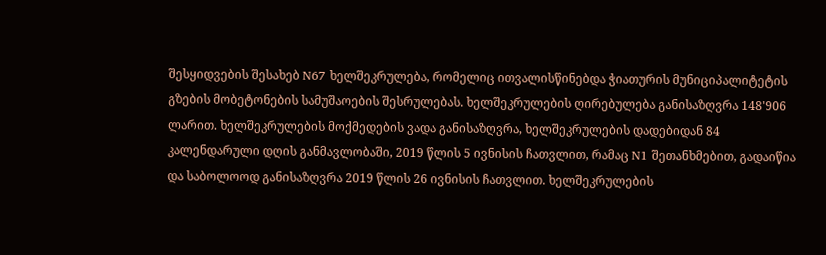შესყიდვების შესახებ N67 ხელშეკრულება, რომელიც ითვალისწინებდა ჭიათურის მუნიციპალიტეტის გზების მობეტონების სამუშაოების შესრულებას. ხელშეკრულების ღირებულება განისაზღვრა 148'906 ლარით. ხელშეკრულების მოქმედების ვადა განისაზღვრა, ხელშეკრულების დადებიდან 84 კალენდარული დღის განმავლობაში, 2019 წლის 5 ივნისის ჩათვლით, რამაც N1 შეთანხმებით, გადაიწია და საბოლოოდ განისაზღვრა 2019 წლის 26 ივნისის ჩათვლით. ხელშეკრულების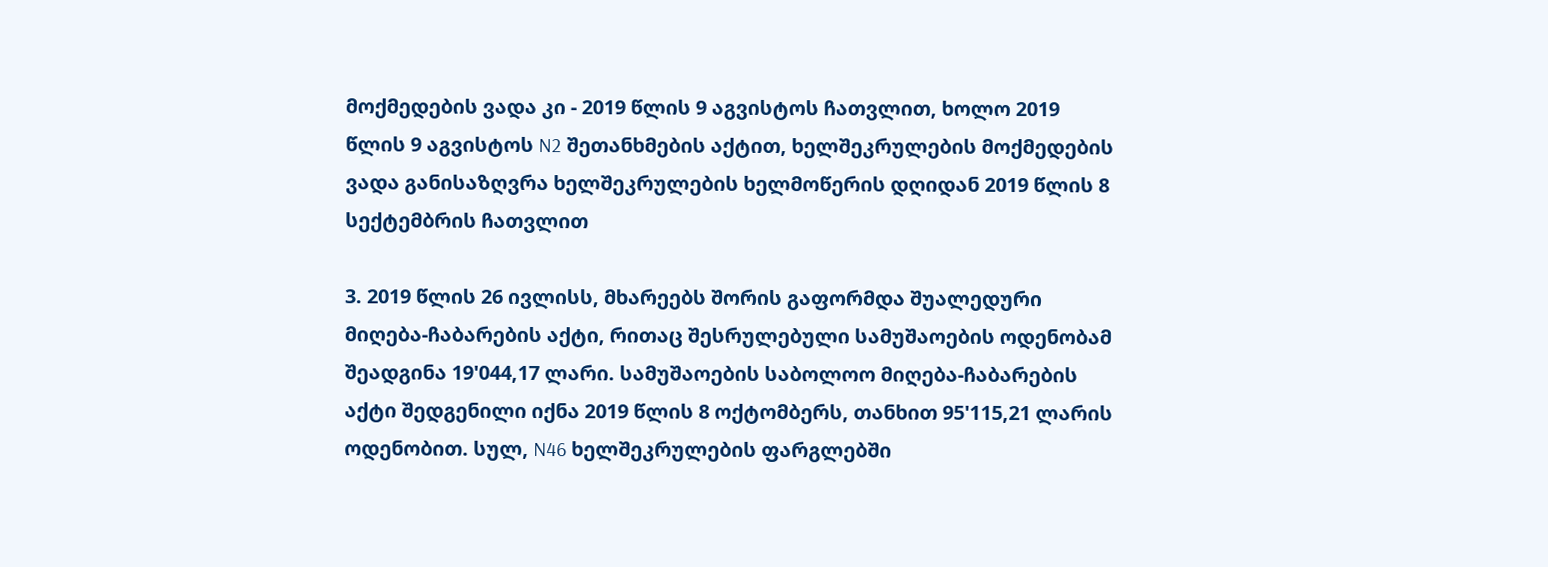მოქმედების ვადა კი - 2019 წლის 9 აგვისტოს ჩათვლით, ხოლო 2019 წლის 9 აგვისტოს N2 შეთანხმების აქტით, ხელშეკრულების მოქმედების ვადა განისაზღვრა ხელშეკრულების ხელმოწერის დღიდან 2019 წლის 8 სექტემბრის ჩათვლით

3. 2019 წლის 26 ივლისს, მხარეებს შორის გაფორმდა შუალედური მიღება-ჩაბარების აქტი, რითაც შესრულებული სამუშაოების ოდენობამ შეადგინა 19'044,17 ლარი. სამუშაოების საბოლოო მიღება-ჩაბარების აქტი შედგენილი იქნა 2019 წლის 8 ოქტომბერს, თანხით 95'115,21 ლარის ოდენობით. სულ, N46 ხელშეკრულების ფარგლებში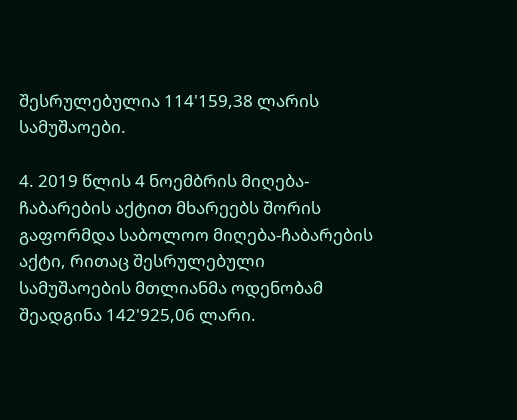შესრულებულია 114'159,38 ლარის სამუშაოები.

4. 2019 წლის 4 ნოემბრის მიღება-ჩაბარების აქტით მხარეებს შორის გაფორმდა საბოლოო მიღება-ჩაბარების აქტი, რითაც შესრულებული სამუშაოების მთლიანმა ოდენობამ შეადგინა 142'925,06 ლარი.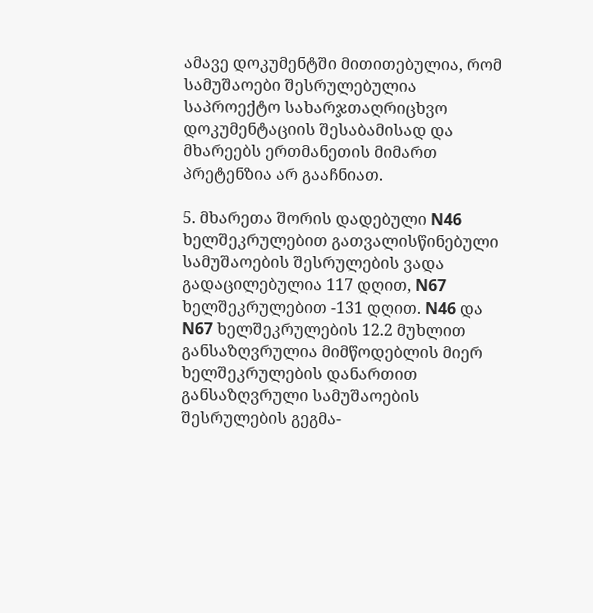ამავე დოკუმენტში მითითებულია, რომ სამუშაოები შესრულებულია საპროექტო სახარჯთაღრიცხვო დოკუმენტაციის შესაბამისად და მხარეებს ერთმანეთის მიმართ პრეტენზია არ გააჩნიათ.

5. მხარეთა შორის დადებული N46 ხელშეკრულებით გათვალისწინებული სამუშაოების შესრულების ვადა გადაცილებულია 117 დღით, N67 ხელშეკრულებით -131 დღით. N46 და N67 ხელშეკრულების 12.2 მუხლით განსაზღვრულია მიმწოდებლის მიერ ხელშეკრულების დანართით განსაზღვრული სამუშაოების შესრულების გეგმა-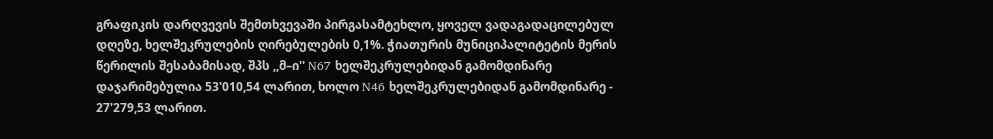გრაფიკის დარღვევის შემთხვევაში პირგასამტეხლო, ყოველ ვადაგადაცილებულ დღეზე, ხელშეკრულების ღირებულების 0,1%. ჭიათურის მუნიციპალიტეტის მერის წერილის შესაბამისად, შპს ,,მ–ი'' N67 ხელშეკრულებიდან გამომდინარე დაჯარიმებულია 53'010,54 ლარით, ხოლო N46 ხელშეკრულებიდან გამომდინარე - 27'279,53 ლარით.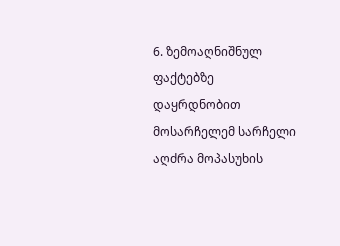6. ზემოაღნიშნულ ფაქტებზე დაყრდნობით მოსარჩელემ სარჩელი აღძრა მოპასუხის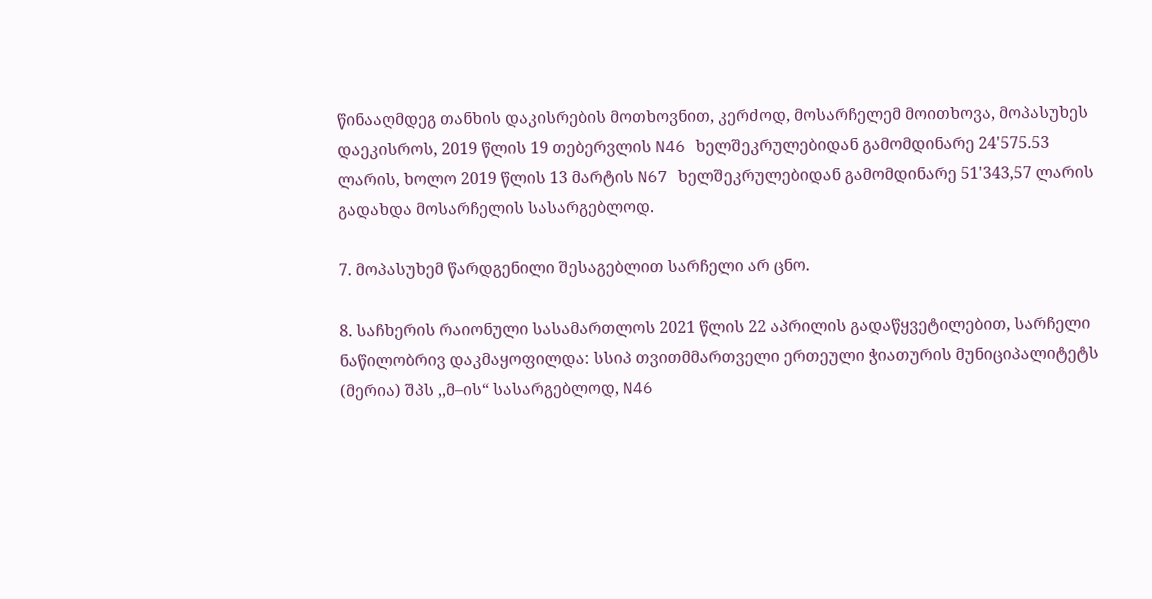წინააღმდეგ თანხის დაკისრების მოთხოვნით, კერძოდ, მოსარჩელემ მოითხოვა, მოპასუხეს დაეკისროს, 2019 წლის 19 თებერვლის N46 ხელშეკრულებიდან გამომდინარე 24'575.53 ლარის, ხოლო 2019 წლის 13 მარტის N67 ხელშეკრულებიდან გამომდინარე 51'343,57 ლარის გადახდა მოსარჩელის სასარგებლოდ.

7. მოპასუხემ წარდგენილი შესაგებლით სარჩელი არ ცნო.

8. საჩხერის რაიონული სასამართლოს 2021 წლის 22 აპრილის გადაწყვეტილებით, სარჩელი ნაწილობრივ დაკმაყოფილდა: სსიპ თვითმმართველი ერთეული ჭიათურის მუნიციპალიტეტს (მერია) შპს ,,მ–ის“ სასარგებლოდ, N46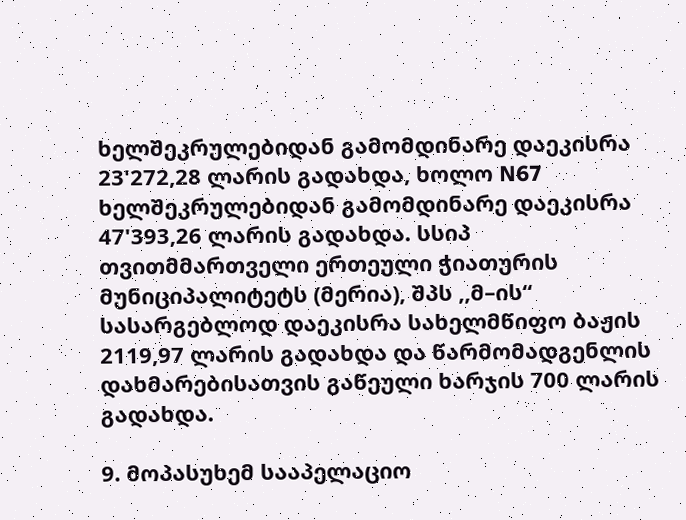ხელშეკრულებიდან გამომდინარე დაეკისრა 23'272,28 ლარის გადახდა, ხოლო N67 ხელშეკრულებიდან გამომდინარე დაეკისრა 47'393,26 ლარის გადახდა. სსიპ თვითმმართველი ერთეული ჭიათურის მუნიციპალიტეტს (მერია), შპს ,,მ–ის“ სასარგებლოდ დაეკისრა სახელმწიფო ბაჟის 2119,97 ლარის გადახდა და წარმომადგენლის დახმარებისათვის გაწეული ხარჯის 700 ლარის გადახდა.

9. მოპასუხემ სააპელაციო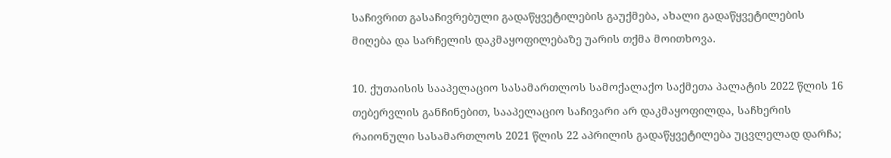საჩივრით გასაჩივრებული გადაწყვეტილების გაუქმება, ახალი გადაწყვეტილების მიღება და სარჩელის დაკმაყოფილებაზე უარის თქმა მოითხოვა.

10. ქუთაისის სააპელაციო სასამართლოს სამოქალაქო საქმეთა პალატის 2022 წლის 16 თებერვლის განჩინებით, სააპელაციო საჩივარი არ დაკმაყოფილდა, საჩხერის რაიონული სასამართლოს 2021 წლის 22 აპრილის გადაწყვეტილება უცვლელად დარჩა;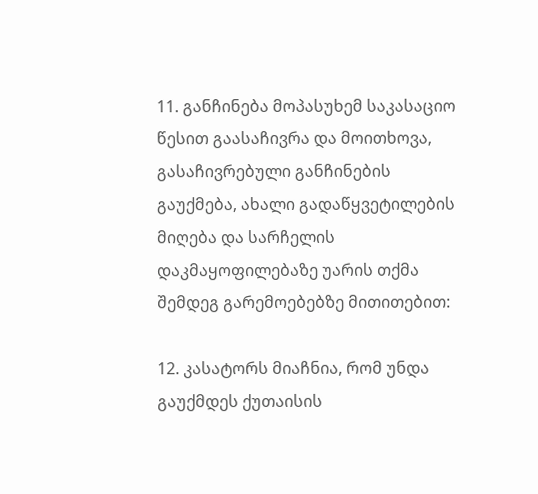11. განჩინება მოპასუხემ საკასაციო წესით გაასაჩივრა და მოითხოვა, გასაჩივრებული განჩინების გაუქმება, ახალი გადაწყვეტილების მიღება და სარჩელის დაკმაყოფილებაზე უარის თქმა შემდეგ გარემოებებზე მითითებით:

12. კასატორს მიაჩნია, რომ უნდა გაუქმდეს ქუთაისის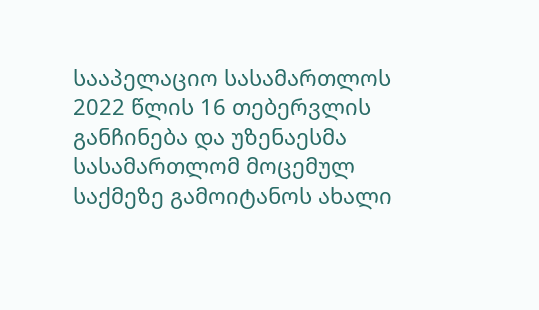სააპელაციო სასამართლოს 2022 წლის 16 თებერვლის განჩინება და უზენაესმა სასამართლომ მოცემულ საქმეზე გამოიტანოს ახალი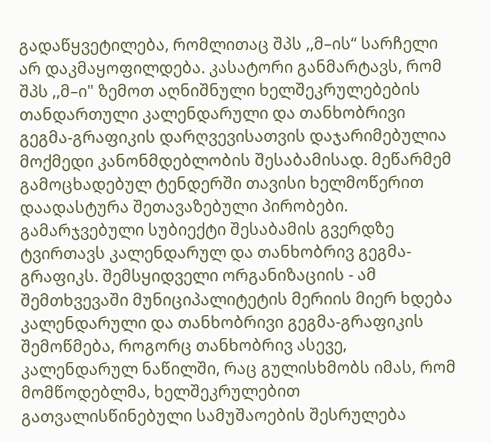გადაწყვეტილება, რომლითაც შპს ,,მ–ის“ სარჩელი არ დაკმაყოფილდება. კასატორი განმარტავს, რომ შპს ,,მ–ი" ზემოთ აღნიშნული ხელშეკრულებების თანდართული კალენდარული და თანხობრივი გეგმა-გრაფიკის დარღვევისათვის დაჯარიმებულია მოქმედი კანონმდებლობის შესაბამისად. მეწარმემ გამოცხადებულ ტენდერში თავისი ხელმოწერით დაადასტურა შეთავაზებული პირობები. გამარჯვებული სუბიექტი შესაბამის გვერდზე ტვირთავს კალენდარულ და თანხობრივ გეგმა-გრაფიკს. შემსყიდველი ორგანიზაციის - ამ შემთხვევაში მუნიციპალიტეტის მერიის მიერ ხდება კალენდარული და თანხობრივი გეგმა-გრაფიკის შემოწმება, როგორც თანხობრივ ასევე, კალენდარულ ნაწილში, რაც გულისხმობს იმას, რომ მომწოდებლმა, ხელშეკრულებით გათვალისწინებული სამუშაოების შესრულება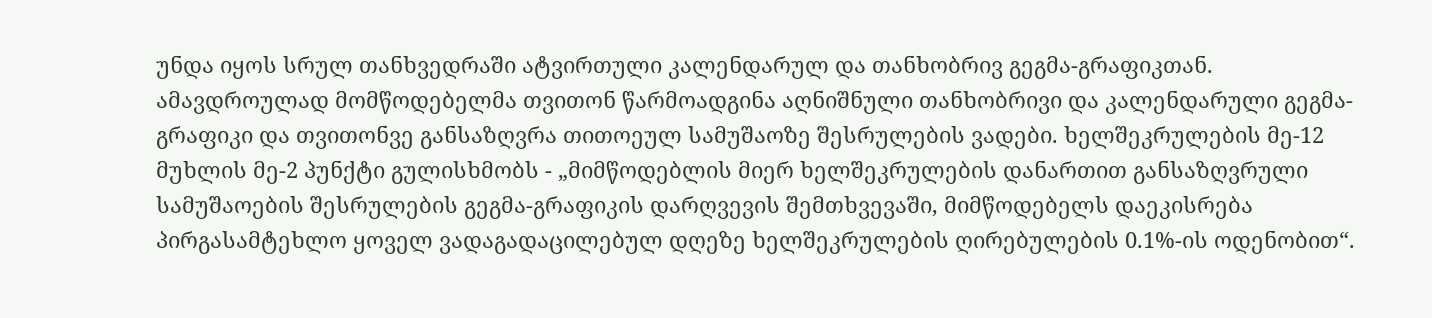უნდა იყოს სრულ თანხვედრაში ატვირთული კალენდარულ და თანხობრივ გეგმა-გრაფიკთან. ამავდროულად მომწოდებელმა თვითონ წარმოადგინა აღნიშნული თანხობრივი და კალენდარული გეგმა-გრაფიკი და თვითონვე განსაზღვრა თითოეულ სამუშაოზე შესრულების ვადები. ხელშეკრულების მე-12 მუხლის მე-2 პუნქტი გულისხმობს - „მიმწოდებლის მიერ ხელშეკრულების დანართით განსაზღვრული სამუშაოების შესრულების გეგმა-გრაფიკის დარღვევის შემთხვევაში, მიმწოდებელს დაეკისრება პირგასამტეხლო ყოველ ვადაგადაცილებულ დღეზე ხელშეკრულების ღირებულების 0.1%-ის ოდენობით“.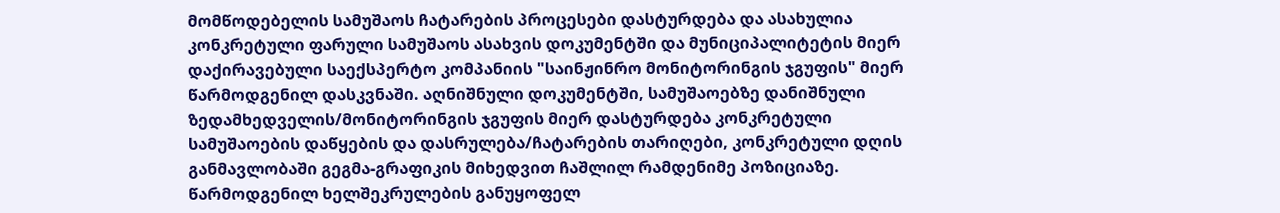მომწოდებელის სამუშაოს ჩატარების პროცესები დასტურდება და ასახულია კონკრეტული ფარული სამუშაოს ასახვის დოკუმენტში და მუნიციპალიტეტის მიერ დაქირავებული საექსპერტო კომპანიის "საინჟინრო მონიტორინგის ჯგუფის" მიერ წარმოდგენილ დასკვნაში. აღნიშნული დოკუმენტში, სამუშაოებზე დანიშნული ზედამხედველის/მონიტორინგის ჯგუფის მიერ დასტურდება კონკრეტული სამუშაოების დაწყების და დასრულება/ჩატარების თარიღები, კონკრეტული დღის განმავლობაში გეგმა-გრაფიკის მიხედვით ჩაშლილ რამდენიმე პოზიციაზე. წარმოდგენილ ხელშეკრულების განუყოფელ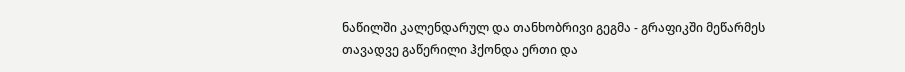ნაწილში კალენდარულ და თანხობრივი გეგმა - გრაფიკში მეწარმეს თავადვე გაწერილი ჰქონდა ერთი და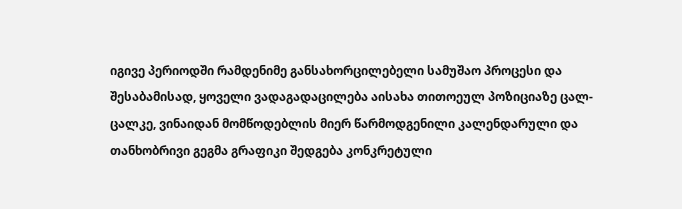იგივე პერიოდში რამდენიმე განსახორცილებელი სამუშაო პროცესი და შესაბამისად, ყოველი ვადაგადაცილება აისახა თითოეულ პოზიციაზე ცალ-ცალკე, ვინაიდან მომწოდებლის მიერ წარმოდგენილი კალენდარული და თანხობრივი გეგმა გრაფიკი შედგება კონკრეტული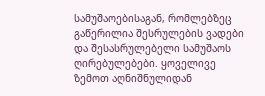სამუშაოებისაგან, რომლებზეც გაწერილია შესრულების ვადები და შესასრულებელი სამუშაოს ღირებულებები. ყოველივე ზემოთ აღნიშნულიდან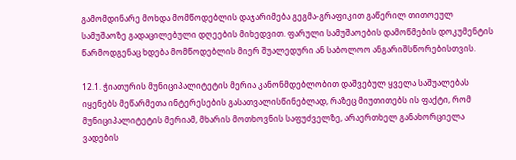გამომდინარე მოხდა მომწოდებლის დაჯარიმება გეგმა-გრაფიკით გაწერილ თითოეულ სამუშაოზე გადაცილებული დღეების მიხედვით. ფარული სამუშაოების დამოწმების დოკუმენტის წარმოდგენაც ხდება მომწოდებლის მიერ შუალედური ან საბოლოო ანგარიშსწორებისთვის.

12.1. ჭიათურის მუნიციპალიტეტის მერია კანონმდებლობით დაშვებულ ყველა საშუალებას იყენებს მეწარმეთა ინტერესების გასათვალისწინებლად, რაზეც მიუთითებს ის ფაქტი, რომ მუნიციპალიტეტის მერიამ, მხარის მოთხოვნის საფუძველზე, არაერთხელ განახორციელა ვადების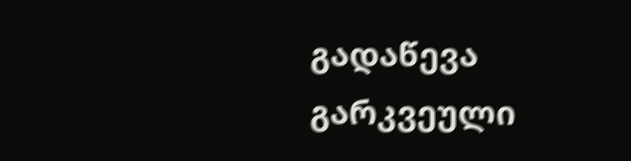გადაწევა გარკვეული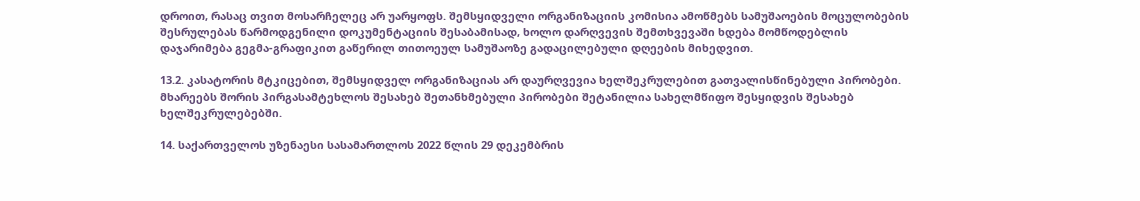დროით, რასაც თვით მოსარჩელეც არ უარყოფს. შემსყიდველი ორგანიზაციის კომისია ამოწმებს სამუშაოების მოცულობების შესრულებას წარმოდგენილი დოკუმენტაციის შესაბამისად, ხოლო დარღვევის შემთხვევაში ხდება მომწოდებლის დაჯარიმება გეგმა-გრაფიკით გაწერილ თითოეულ სამუშაოზე გადაცილებული დღეების მიხედვით.

13.2. კასატორის მტკიცებით, შემსყიდველ ორგანიზაციას არ დაურღვევია ხელშეკრულებით გათვალისწინებული პირობები. მხარეებს შორის პირგასამტეხლოს შესახებ შეთანხმებული პირობები შეტანილია სახელმწიფო შესყიდვის შესახებ ხელშეკრულებებში.

14. საქართველოს უზენაესი სასამართლოს 2022 წლის 29 დეკემბრის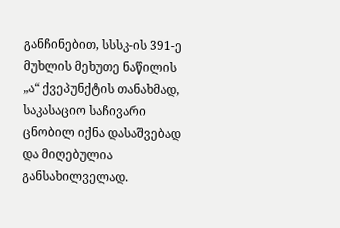განჩინებით, სსსკ-ის 391-ე მუხლის მეხუთე ნაწილის „ა“ ქვეპუნქტის თანახმად, საკასაციო საჩივარი ცნობილ იქნა დასაშვებად და მიღებულია განსახილველად.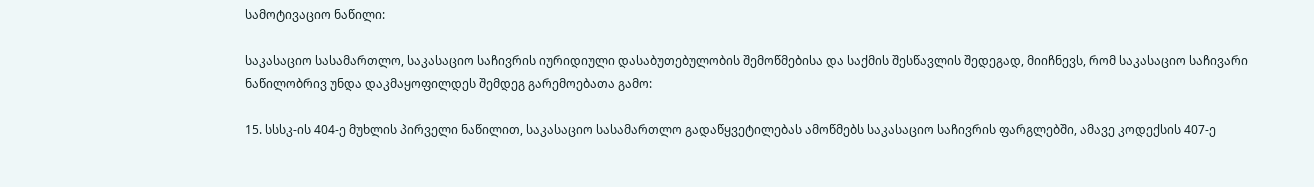სამოტივაციო ნაწილი:

საკასაციო სასამართლო, საკასაციო საჩივრის იურიდიული დასაბუთებულობის შემოწმებისა და საქმის შესწავლის შედეგად, მიიჩნევს, რომ საკასაციო საჩივარი ნაწილობრივ უნდა დაკმაყოფილდეს შემდეგ გარემოებათა გამო:

15. სსსკ-ის 404-ე მუხლის პირველი ნაწილით, საკასაციო სასამართლო გადაწყვეტილებას ამოწმებს საკასაციო საჩივრის ფარგლებში, ამავე კოდექსის 407-ე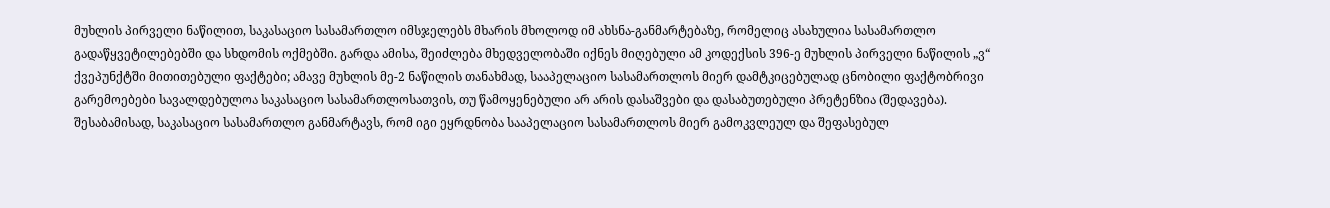მუხლის პირველი ნაწილით, საკასაციო სასამართლო იმსჯელებს მხარის მხოლოდ იმ ახსნა-განმარტებაზე, რომელიც ასახულია სასამართლო გადაწყვეტილებებში და სხდომის ოქმებში. გარდა ამისა, შეიძლება მხედველობაში იქნეს მიღებული ამ კოდექსის 396-ე მუხლის პირველი ნაწილის „ვ“ ქვეპუნქტში მითითებული ფაქტები; ამავე მუხლის მე-2 ნაწილის თანახმად, სააპელაციო სასამართლოს მიერ დამტკიცებულად ცნობილი ფაქტობრივი გარემოებები სავალდებულოა საკასაციო სასამართლოსათვის, თუ წამოყენებული არ არის დასაშვები და დასაბუთებული პრეტენზია (შედავება). შესაბამისად, საკასაციო სასამართლო განმარტავს, რომ იგი ეყრდნობა სააპელაციო სასამართლოს მიერ გამოკვლეულ და შეფასებულ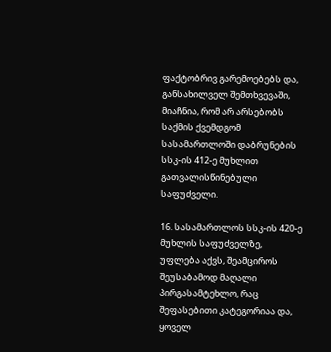ფაქტობრივ გარემოებებს და, განსახილველ შემთხვევაში, მიაჩნია, რომ არ არსებობს საქმის ქვემდგომ სასამართლოში დაბრუნების სსკ-ის 412-ე მუხლით გათვალისწინებული საფუძველი.

16. სასამართლოს სსკ-ის 420-ე მუხლის საფუძველზე, უფლება აქვს, შეამციროს შეუსაბამოდ მაღალი პირგასამტეხლო, რაც შეფასებითი კატეგორიაა და, ყოველ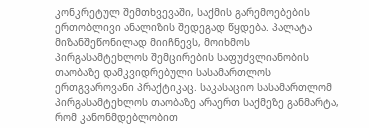კონკრეტულ შემთხვევაში, საქმის გარემოებების ერთობლივი ანალიზის შედეგად წყდება. პალატა მიზანშეწონილად მიიჩნევს, მოიხმოს პირგასამტეხლოს შემცირების საფუძვლიანობის თაობაზე დამკვიდრებული სასამართლოს ერთგვაროვანი პრაქტიკაც. საკასაციო სასამართლომ პირგასამტეხლოს თაობაზე არაერთ საქმეზე განმარტა, რომ კანონმდებლობით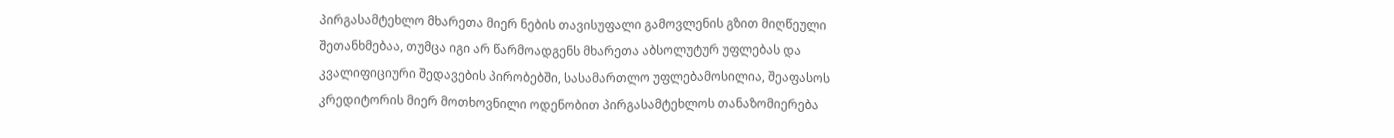პირგასამტეხლო მხარეთა მიერ ნების თავისუფალი გამოვლენის გზით მიღწეული შეთანხმებაა, თუმცა იგი არ წარმოადგენს მხარეთა აბსოლუტურ უფლებას და კვალიფიციური შედავების პირობებში, სასამართლო უფლებამოსილია, შეაფასოს კრედიტორის მიერ მოთხოვნილი ოდენობით პირგასამტეხლოს თანაზომიერება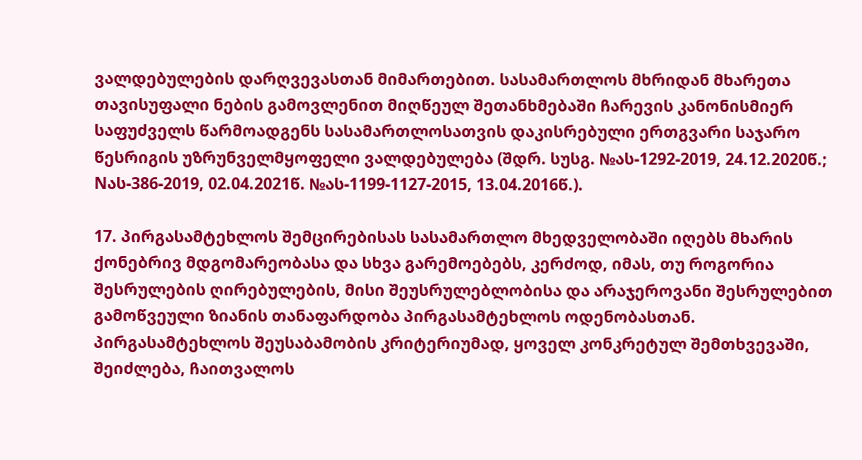ვალდებულების დარღვევასთან მიმართებით. სასამართლოს მხრიდან მხარეთა თავისუფალი ნების გამოვლენით მიღწეულ შეთანხმებაში ჩარევის კანონისმიერ საფუძველს წარმოადგენს სასამართლოსათვის დაკისრებული ერთგვარი საჯარო წესრიგის უზრუნველმყოფელი ვალდებულება (შდრ. სუსგ. №ას-1292-2019, 24.12.2020წ.; Nას-386-2019, 02.04.2021წ. №ას-1199-1127-2015, 13.04.2016წ.).

17. პირგასამტეხლოს შემცირებისას სასამართლო მხედველობაში იღებს მხარის ქონებრივ მდგომარეობასა და სხვა გარემოებებს, კერძოდ, იმას, თუ როგორია შესრულების ღირებულების, მისი შეუსრულებლობისა და არაჯეროვანი შესრულებით გამოწვეული ზიანის თანაფარდობა პირგასამტეხლოს ოდენობასთან. პირგასამტეხლოს შეუსაბამობის კრიტერიუმად, ყოველ კონკრეტულ შემთხვევაში, შეიძლება, ჩაითვალოს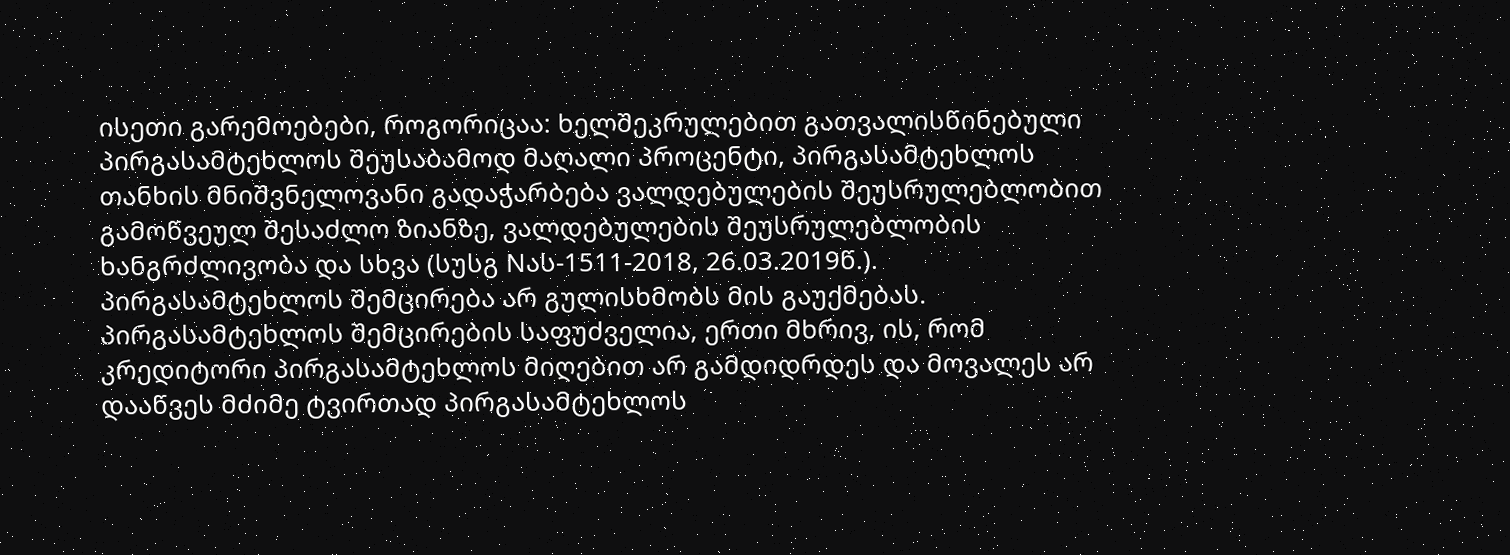ისეთი გარემოებები, როგორიცაა: ხელშეკრულებით გათვალისწინებული პირგასამტეხლოს შეუსაბამოდ მაღალი პროცენტი, პირგასამტეხლოს თანხის მნიშვნელოვანი გადაჭარბება ვალდებულების შეუსრულებლობით გამოწვეულ შესაძლო ზიანზე, ვალდებულების შეუსრულებლობის ხანგრძლივობა და სხვა (სუსგ Nას-1511-2018, 26.03.2019წ.). პირგასამტეხლოს შემცირება არ გულისხმობს მის გაუქმებას. პირგასამტეხლოს შემცირების საფუძველია, ერთი მხრივ, ის, რომ კრედიტორი პირგასამტეხლოს მიღებით არ გამდიდრდეს და მოვალეს არ დააწვეს მძიმე ტვირთად პირგასამტეხლოს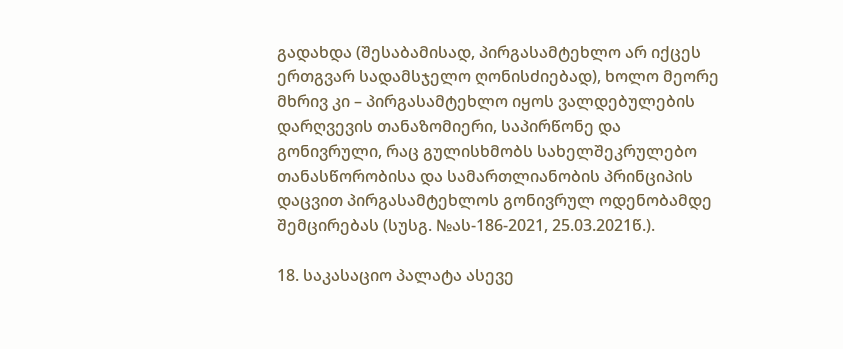გადახდა (შესაბამისად, პირგასამტეხლო არ იქცეს ერთგვარ სადამსჯელო ღონისძიებად), ხოლო მეორე მხრივ კი – პირგასამტეხლო იყოს ვალდებულების დარღვევის თანაზომიერი, საპირწონე და გონივრული, რაც გულისხმობს სახელშეკრულებო თანასწორობისა და სამართლიანობის პრინციპის დაცვით პირგასამტეხლოს გონივრულ ოდენობამდე შემცირებას (სუსგ. №ას-186-2021, 25.03.2021წ.).

18. საკასაციო პალატა ასევე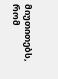მიუთითებს, რომ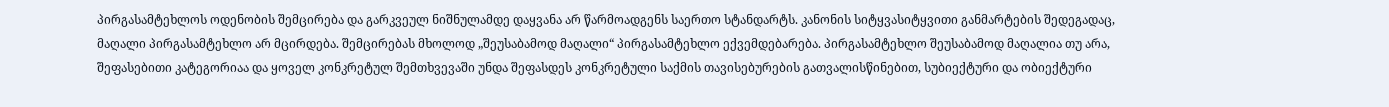პირგასამტეხლოს ოდენობის შემცირება და გარკვეულ ნიშნულამდე დაყვანა არ წარმოადგენს საერთო სტანდარტს. კანონის სიტყვასიტყვითი განმარტების შედეგადაც, მაღალი პირგასამტეხლო არ მცირდება. შემცირებას მხოლოდ „შეუსაბამოდ მაღალი“ პირგასამტეხლო ექვემდებარება. პირგასამტეხლო შეუსაბამოდ მაღალია თუ არა, შეფასებითი კატეგორიაა და ყოველ კონკრეტულ შემთხვევაში უნდა შეფასდეს კონკრეტული საქმის თავისებურების გათვალისწინებით, სუბიექტური და ობიექტური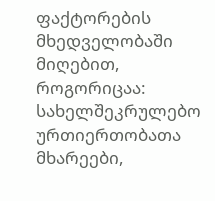ფაქტორების მხედველობაში მიღებით, როგორიცაა: სახელშეკრულებო ურთიერთობათა მხარეები,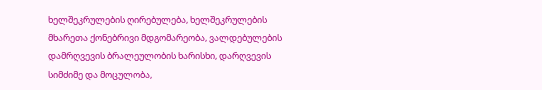ხელშეკრულების ღირებულება, ხელშეკრულების მხარეთა ქონებრივი მდგომარეობა, ვალდებულების დამრღვევის ბრალეულობის ხარისხი, დარღვევის სიმძიმე და მოცულობა,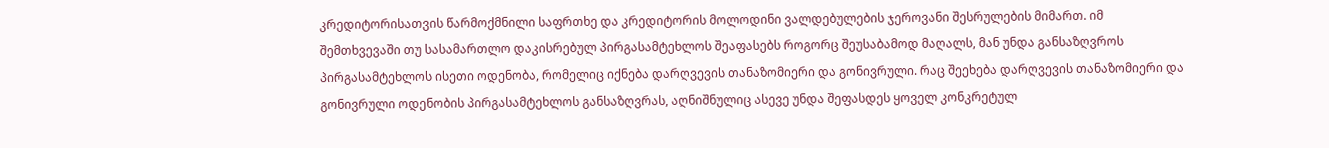კრედიტორისათვის წარმოქმნილი საფრთხე და კრედიტორის მოლოდინი ვალდებულების ჯეროვანი შესრულების მიმართ. იმ შემთხვევაში თუ სასამართლო დაკისრებულ პირგასამტეხლოს შეაფასებს როგორც შეუსაბამოდ მაღალს, მან უნდა განსაზღვროს პირგასამტეხლოს ისეთი ოდენობა, რომელიც იქნება დარღვევის თანაზომიერი და გონივრული. რაც შეეხება დარღვევის თანაზომიერი და გონივრული ოდენობის პირგასამტეხლოს განსაზღვრას, აღნიშნულიც ასევე უნდა შეფასდეს ყოველ კონკრეტულ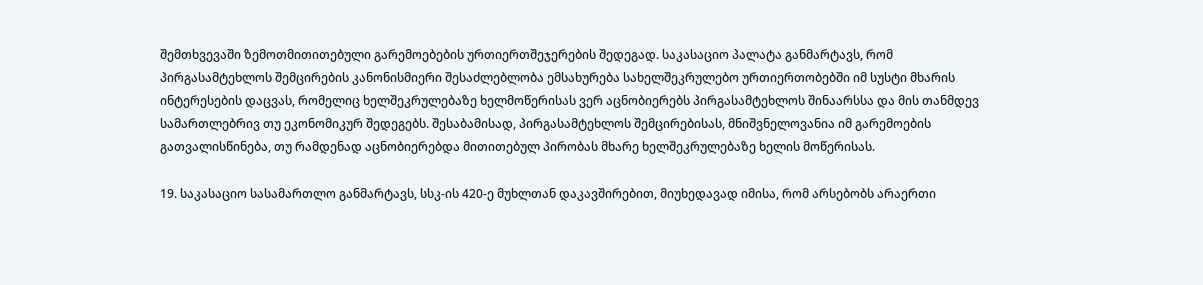შემთხვევაში ზემოთმითითებული გარემოებების ურთიერთშეჯერების შედეგად. საკასაციო პალატა განმარტავს, რომ პირგასამტეხლოს შემცირების კანონისმიერი შესაძლებლობა ემსახურება სახელშეკრულებო ურთიერთობებში იმ სუსტი მხარის ინტერესების დაცვას, რომელიც ხელშეკრულებაზე ხელმოწერისას ვერ აცნობიერებს პირგასამტეხლოს შინაარსსა და მის თანმდევ სამართლებრივ თუ ეკონომიკურ შედეგებს. შესაბამისად, პირგასამტეხლოს შემცირებისას, მნიშვნელოვანია იმ გარემოების გათვალისწინება, თუ რამდენად აცნობიერებდა მითითებულ პირობას მხარე ხელშეკრულებაზე ხელის მოწერისას.

19. საკასაციო სასამართლო განმარტავს, სსკ-ის 420-ე მუხლთან დაკავშირებით, მიუხედავად იმისა, რომ არსებობს არაერთი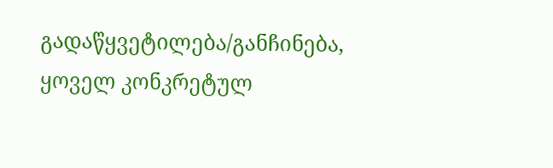გადაწყვეტილება/განჩინება, ყოველ კონკრეტულ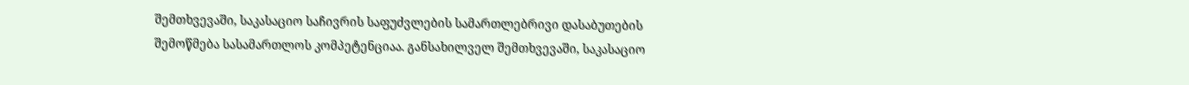შემთხვევაში, საკასაციო საჩივრის საფუძვლების სამართლებრივი დასაბუთების შემოწმება სასამართლოს კომპეტენციაა. განსახილველ შემთხვევაში, საკასაციო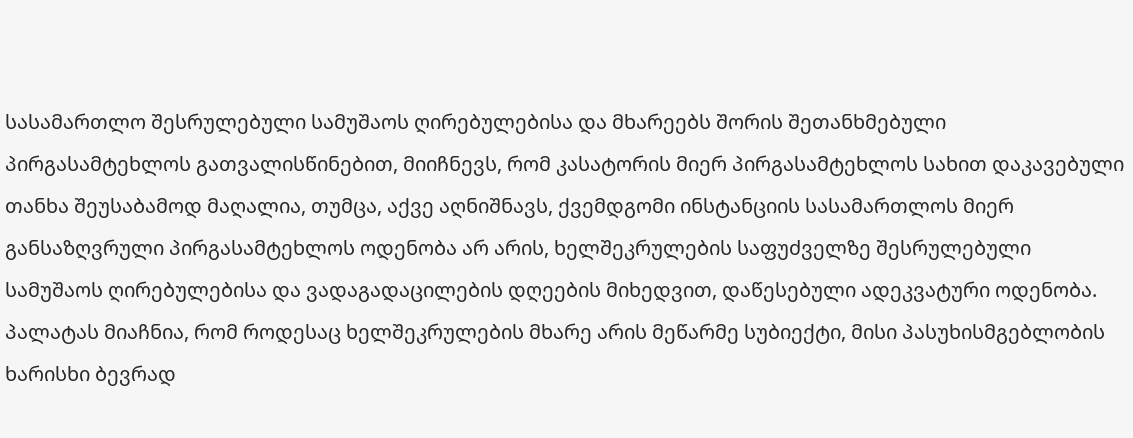სასამართლო შესრულებული სამუშაოს ღირებულებისა და მხარეებს შორის შეთანხმებული პირგასამტეხლოს გათვალისწინებით, მიიჩნევს, რომ კასატორის მიერ პირგასამტეხლოს სახით დაკავებული თანხა შეუსაბამოდ მაღალია, თუმცა, აქვე აღნიშნავს, ქვემდგომი ინსტანციის სასამართლოს მიერ განსაზღვრული პირგასამტეხლოს ოდენობა არ არის, ხელშეკრულების საფუძველზე შესრულებული სამუშაოს ღირებულებისა და ვადაგადაცილების დღეების მიხედვით, დაწესებული ადეკვატური ოდენობა. პალატას მიაჩნია, რომ როდესაც ხელშეკრულების მხარე არის მეწარმე სუბიექტი, მისი პასუხისმგებლობის ხარისხი ბევრად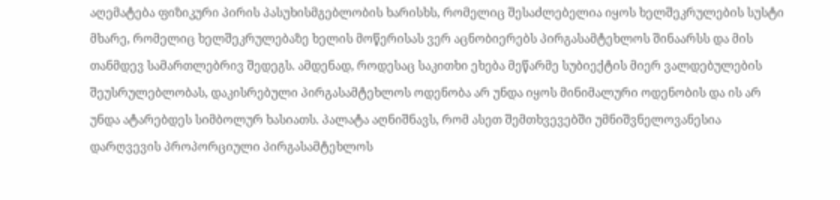აღემატება ფიზიკური პირის პასუხისმგებლობის ხარისხს, რომელიც შესაძლებელია იყოს ხელშეკრულების სუსტი მხარე, რომელიც ხელშეკრულებაზე ხელის მოწერისას ვერ აცნობიერებს პირგასამტეხლოს შინაარსს და მის თანმდევ სამართლებრივ შედეგს. ამდენად, როდესაც საკითხი ეხება მეწარმე სუბიექტის მიერ ვალდებულების შეუსრულებლობას, დაკისრებული პირგასამტეხლოს ოდენობა არ უნდა იყოს მინიმალური ოდენობის და ის არ უნდა ატარებდეს სიმბოლურ ხასიათს. პალატა აღნიშნავს, რომ ასეთ შემთხვევებში უმნიშვნელოვანესია დარღვევის პროპორციული პირგასამტეხლოს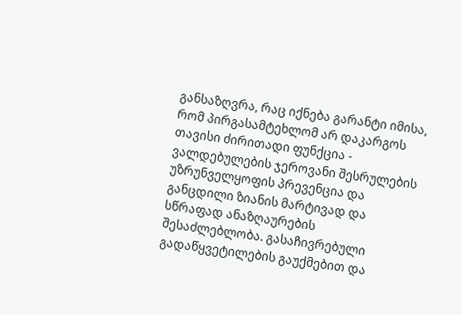განსაზღვრა, რაც იქნება გარანტი იმისა, რომ პირგასამტეხლომ არ დაკარგოს თავისი ძირითადი ფუნქცია - ვალდებულების ჯეროვანი შესრულების უზრუნველყოფის პრევენცია და განცდილი ზიანის მარტივად და სწრაფად ანაზღაურების შესაძლებლობა. გასაჩივრებული გადაწყვეტილების გაუქმებით და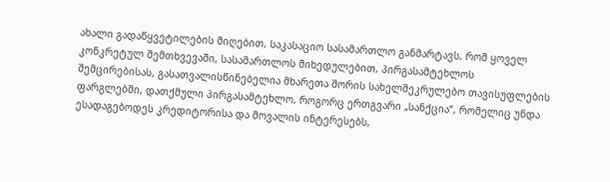ახალი გადაწყვეტილების მიღებით, საკასაციო სასამართლო განმარტავს, რომ ყოველ კონკრეტულ შემთხვევაში, სასამართლოს მიხედულებით, პირგასამტეხლოს შემცირებისას, გასათვალისწინებელია მხარეთა შორის სახელშეკრულებო თავისუფლების ფარგლებში, დათქმული პირგასამტეხლო, როგორც ერთგვარი „სანქცია“, რომელიც უნდა ესადაგებოდეს კრედიტორისა და მოვალის ინტერესებს,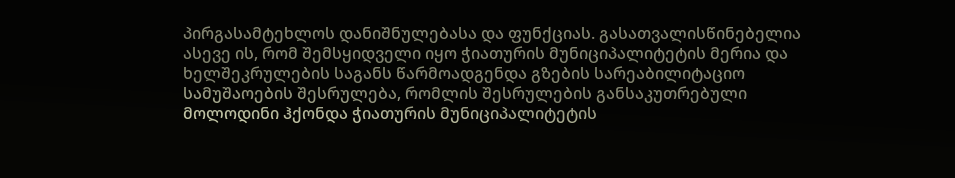პირგასამტეხლოს დანიშნულებასა და ფუნქციას. გასათვალისწინებელია ასევე ის, რომ შემსყიდველი იყო ჭიათურის მუნიციპალიტეტის მერია და ხელშეკრულების საგანს წარმოადგენდა გზების სარეაბილიტაციო სამუშაოების შესრულება, რომლის შესრულების განსაკუთრებული მოლოდინი ჰქონდა ჭიათურის მუნიციპალიტეტის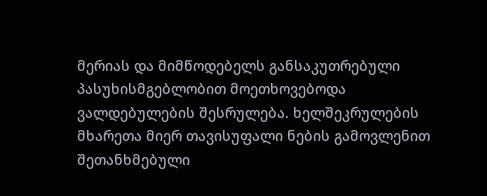მერიას და მიმწოდებელს განსაკუთრებული პასუხისმგებლობით მოეთხოვებოდა ვალდებულების შესრულება. ხელშეკრულების მხარეთა მიერ თავისუფალი ნების გამოვლენით შეთანხმებული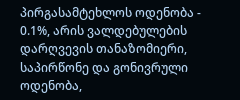პირგასამტეხლოს ოდენობა - 0.1%, არის ვალდებულების დარღვევის თანაზომიერი, საპირწონე და გონივრული ოდენობა,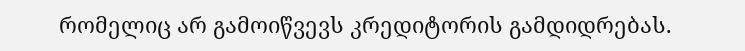რომელიც არ გამოიწვევს კრედიტორის გამდიდრებას.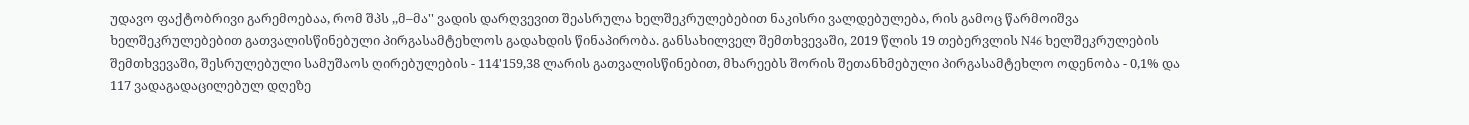უდავო ფაქტობრივი გარემოებაა, რომ შპს ,,მ–მა'' ვადის დარღვევით შეასრულა ხელშეკრულებებით ნაკისრი ვალდებულება, რის გამოც წარმოიშვა ხელშეკრულებებით გათვალისწინებული პირგასამტეხლოს გადახდის წინაპირობა. განსახილველ შემთხვევაში, 2019 წლის 19 თებერვლის N46 ხელშეკრულების შემთხვევაში, შესრულებული სამუშაოს ღირებულების - 114'159,38 ლარის გათვალისწინებით, მხარეებს შორის შეთანხმებული პირგასამტეხლო ოდენობა - 0,1% და 117 ვადაგადაცილებულ დღეზე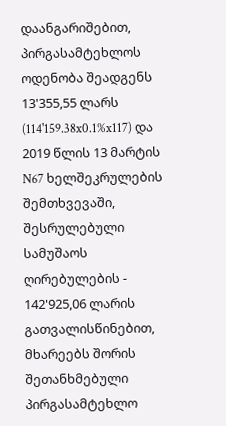დაანგარიშებით, პირგასამტეხლოს ოდენობა შეადგენს 13'355,55 ლარს (114'159.38x0.1%x117) და 2019 წლის 13 მარტის N67 ხელშეკრულების შემთხვევაში, შესრულებული სამუშაოს ღირებულების - 142'925,06 ლარის გათვალისწინებით, მხარეებს შორის შეთანხმებული პირგასამტეხლო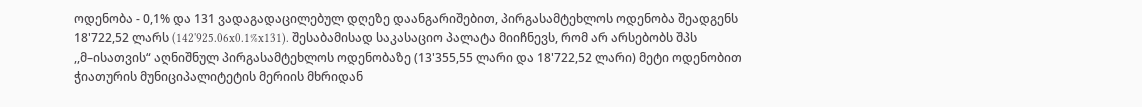ოდენობა - 0,1% და 131 ვადაგადაცილებულ დღეზე დაანგარიშებით, პირგასამტეხლოს ოდენობა შეადგენს 18'722,52 ლარს (142'925.06x0.1%x131). შესაბამისად საკასაციო პალატა მიიჩნევს, რომ არ არსებობს შპს ,,მ–ისათვის“ აღნიშნულ პირგასამტეხლოს ოდენობაზე (13'355,55 ლარი და 18'722,52 ლარი) მეტი ოდენობით ჭიათურის მუნიციპალიტეტის მერიის მხრიდან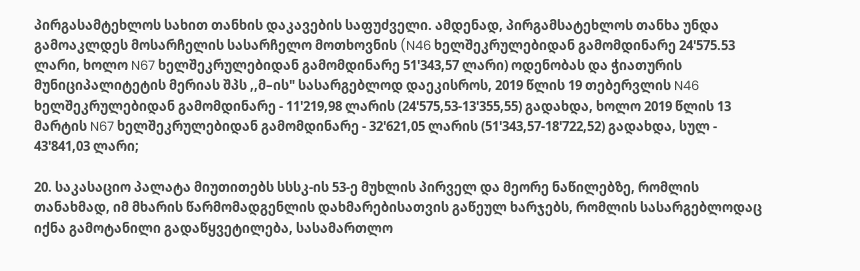პირგასამტეხლოს სახით თანხის დაკავების საფუძველი. ამდენად, პირგამსატეხლოს თანხა უნდა გამოაკლდეს მოსარჩელის სასარჩელო მოთხოვნის (N46 ხელშეკრულებიდან გამომდინარე 24'575.53 ლარი, ხოლო N67 ხელშეკრულებიდან გამომდინარე 51'343,57 ლარი) ოდენობას და ჭიათურის მუნიციპალიტეტის მერიას შპს ,,მ–ის" სასარგებლოდ დაეკისროს, 2019 წლის 19 თებერვლის N46 ხელშეკრულებიდან გამომდინარე - 11'219,98 ლარის (24'575,53-13'355,55) გადახდა, ხოლო 2019 წლის 13 მარტის N67 ხელშეკრულებიდან გამომდინარე - 32'621,05 ლარის (51'343,57-18'722,52) გადახდა, სულ - 43'841,03 ლარი;

20. საკასაციო პალატა მიუთითებს სსსკ-ის 53-ე მუხლის პირველ და მეორე ნაწილებზე, რომლის თანახმად, იმ მხარის წარმომადგენლის დახმარებისათვის გაწეულ ხარჯებს, რომლის სასარგებლოდაც იქნა გამოტანილი გადაწყვეტილება, სასამართლო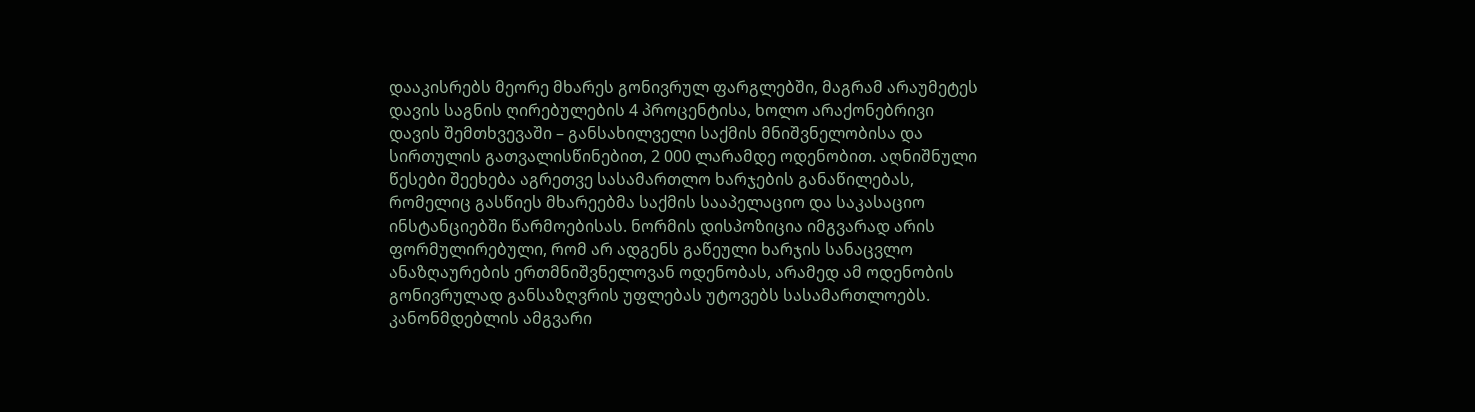დააკისრებს მეორე მხარეს გონივრულ ფარგლებში, მაგრამ არაუმეტეს დავის საგნის ღირებულების 4 პროცენტისა, ხოლო არაქონებრივი დავის შემთხვევაში – განსახილველი საქმის მნიშვნელობისა და სირთულის გათვალისწინებით, 2 000 ლარამდე ოდენობით. აღნიშნული წესები შეეხება აგრეთვე სასამართლო ხარჯების განაწილებას, რომელიც გასწიეს მხარეებმა საქმის სააპელაციო და საკასაციო ინსტანციებში წარმოებისას. ნორმის დისპოზიცია იმგვარად არის ფორმულირებული, რომ არ ადგენს გაწეული ხარჯის სანაცვლო ანაზღაურების ერთმნიშვნელოვან ოდენობას, არამედ ამ ოდენობის გონივრულად განსაზღვრის უფლებას უტოვებს სასამართლოებს. კანონმდებლის ამგვარი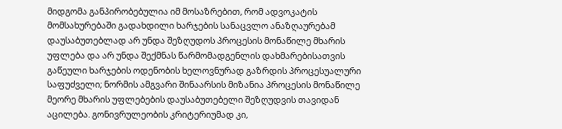მიდგომა განპირობებულია იმ მოსაზრებით, რომ ადვოკატის მომსახურებაში გადახდილი ხარჯების სანაცვლო ანაზღაურებამ დაუსაბუთებლად არ უნდა შეზღუდოს პროცესის მონაწილე მხარის უფლება და არ უნდა შექმნას წარმომადგენლის დახმარებისათვის გაწეული ხარჯების ოდენობის ხელოვნურად გაზრდის პროცესუალური საფუძველი; ნორმის ამგვარი შინაარსის მიზანია პროცესის მონაწილე მეორე მხარის უფლებების დაუსაბუთებელი შეზღუდვის თავიდან აცილება. გონივრულეობის კრიტერიუმად კი,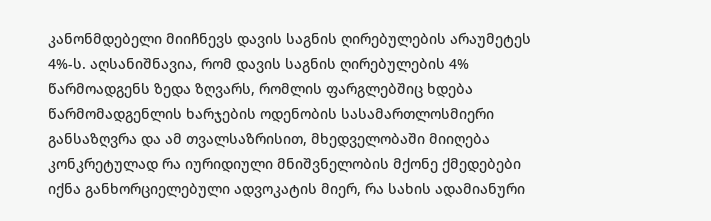კანონმდებელი მიიჩნევს დავის საგნის ღირებულების არაუმეტეს 4%-ს. აღსანიშნავია, რომ დავის საგნის ღირებულების 4% წარმოადგენს ზედა ზღვარს, რომლის ფარგლებშიც ხდება წარმომადგენლის ხარჯების ოდენობის სასამართლოსმიერი განსაზღვრა და ამ თვალსაზრისით, მხედველობაში მიიღება კონკრეტულად რა იურიდიული მნიშვნელობის მქონე ქმედებები იქნა განხორციელებული ადვოკატის მიერ, რა სახის ადამიანური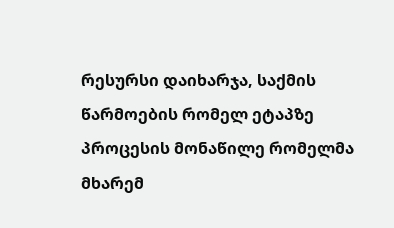რესურსი დაიხარჯა, საქმის წარმოების რომელ ეტაპზე პროცესის მონაწილე რომელმა მხარემ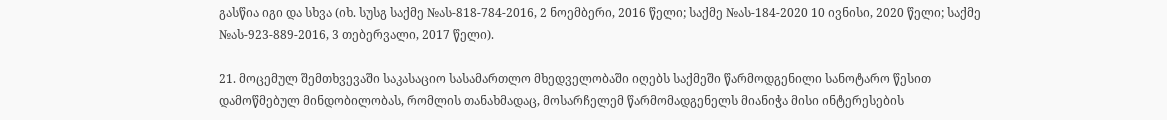გასწია იგი და სხვა (იხ. სუსგ საქმე №ას-818-784-2016, 2 ნოემბერი, 2016 წელი; საქმე №ას-184-2020 10 ივნისი, 2020 წელი; საქმე №ას-923-889-2016, 3 თებერვალი, 2017 წელი).

21. მოცემულ შემთხვევაში საკასაციო სასამართლო მხედველობაში იღებს საქმეში წარმოდგენილი სანოტარო წესით დამოწმებულ მინდობილობას, რომლის თანახმადაც, მოსარჩელემ წარმომადგენელს მიანიჭა მისი ინტერესების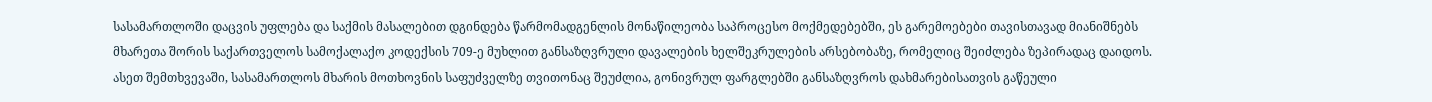სასამართლოში დაცვის უფლება და საქმის მასალებით დგინდება წარმომადგენლის მონაწილეობა საპროცესო მოქმედებებში, ეს გარემოებები თავისთავად მიანიშნებს მხარეთა შორის საქართველოს სამოქალაქო კოდექსის 709-ე მუხლით განსაზღვრული დავალების ხელშეკრულების არსებობაზე, რომელიც შეიძლება ზეპირადაც დაიდოს. ასეთ შემთხვევაში, სასამართლოს მხარის მოთხოვნის საფუძველზე თვითონაც შეუძლია, გონივრულ ფარგლებში განსაზღვროს დახმარებისათვის გაწეული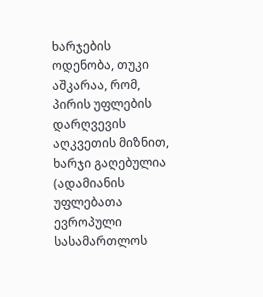ხარჯების ოდენობა, თუკი აშკარაა, რომ, პირის უფლების დარღვევის აღკვეთის მიზნით, ხარჯი გაღებულია (ადამიანის უფლებათა ევროპული სასამართლოს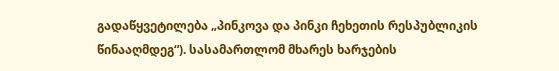გადაწყვეტილება „პინკოვა და პინკი ჩეხეთის რესპუბლიკის წინააღმდეგ“). სასამართლომ მხარეს ხარჯების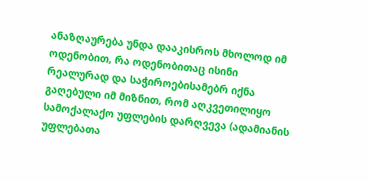ანაზღაურება უნდა დააკისროს მხოლოდ იმ ოდენობით, რა ოდენობითაც ისინი რეალურად და საჭიროებისამებრ იქნა გაღებული იმ მიზნით, რომ აღკვეთილიყო სამოქალაქო უფლების დარღვევა (ადამიანის უფლებათა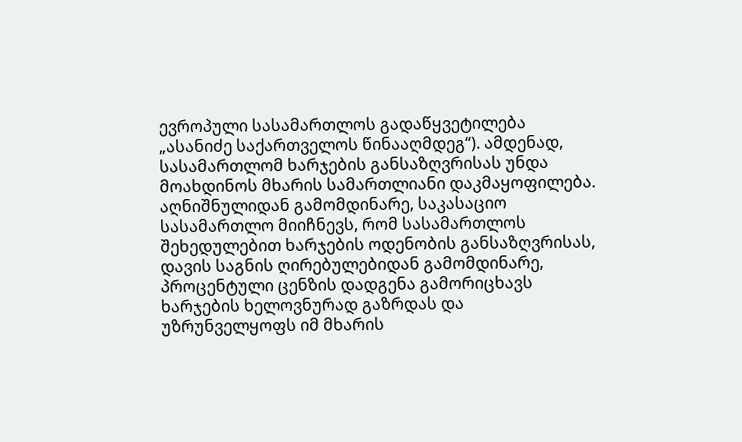ევროპული სასამართლოს გადაწყვეტილება „ასანიძე საქართველოს წინააღმდეგ“). ამდენად, სასამართლომ ხარჯების განსაზღვრისას უნდა მოახდინოს მხარის სამართლიანი დაკმაყოფილება. აღნიშნულიდან გამომდინარე, საკასაციო სასამართლო მიიჩნევს, რომ სასამართლოს შეხედულებით ხარჯების ოდენობის განსაზღვრისას, დავის საგნის ღირებულებიდან გამომდინარე, პროცენტული ცენზის დადგენა გამორიცხავს ხარჯების ხელოვნურად გაზრდას და უზრუნველყოფს იმ მხარის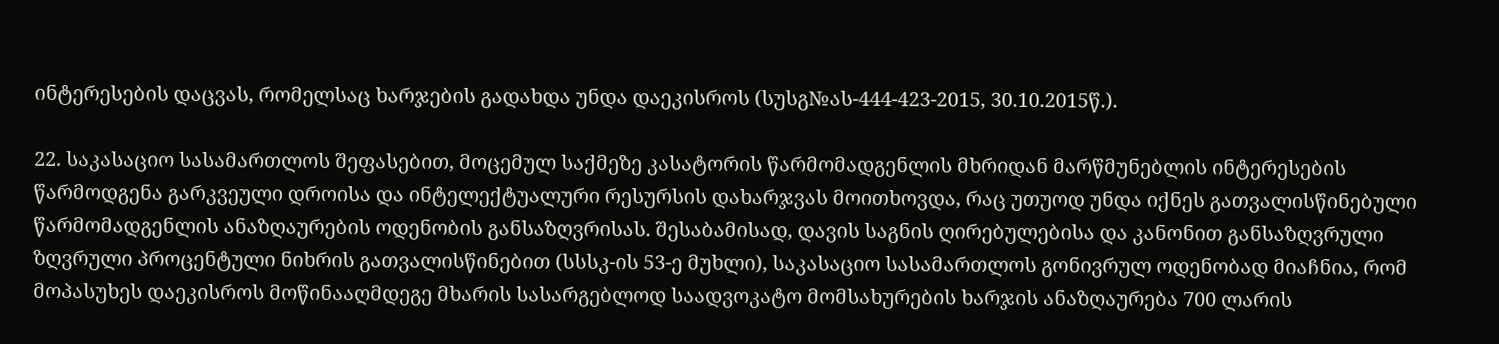ინტერესების დაცვას, რომელსაც ხარჯების გადახდა უნდა დაეკისროს (სუსგ№ას-444-423-2015, 30.10.2015წ.).

22. საკასაციო სასამართლოს შეფასებით, მოცემულ საქმეზე კასატორის წარმომადგენლის მხრიდან მარწმუნებლის ინტერესების წარმოდგენა გარკვეული დროისა და ინტელექტუალური რესურსის დახარჯვას მოითხოვდა, რაც უთუოდ უნდა იქნეს გათვალისწინებული წარმომადგენლის ანაზღაურების ოდენობის განსაზღვრისას. შესაბამისად, დავის საგნის ღირებულებისა და კანონით განსაზღვრული ზღვრული პროცენტული ნიხრის გათვალისწინებით (სსსკ-ის 53-ე მუხლი), საკასაციო სასამართლოს გონივრულ ოდენობად მიაჩნია, რომ მოპასუხეს დაეკისროს მოწინააღმდეგე მხარის სასარგებლოდ საადვოკატო მომსახურების ხარჯის ანაზღაურება 700 ლარის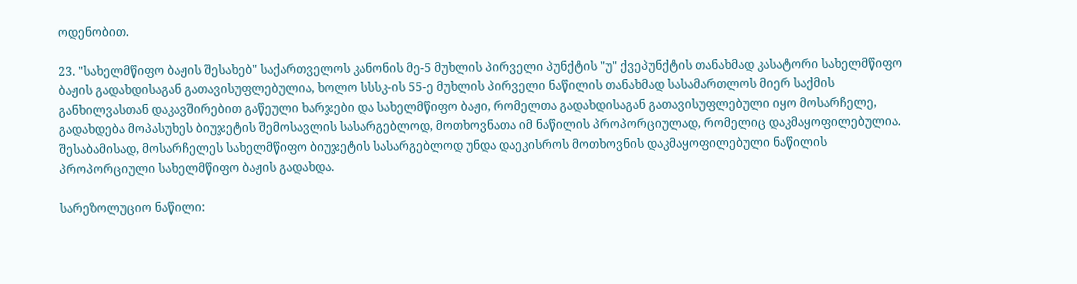ოდენობით.

23. "სახელმწიფო ბაჟის შესახებ" საქართველოს კანონის მე-5 მუხლის პირველი პუნქტის "უ" ქვეპუნქტის თანახმად კასატორი სახელმწიფო ბაჟის გადახდისაგან გათავისუფლებულია, ხოლო სსსკ-ის 55-ე მუხლის პირველი ნაწილის თანახმად სასამართლოს მიერ საქმის განხილვასთან დაკავშირებით გაწეული ხარჯები და სახელმწიფო ბაჟი, რომელთა გადახდისაგან გათავისუფლებული იყო მოსარჩელე, გადახდება მოპასუხეს ბიუჯეტის შემოსავლის სასარგებლოდ, მოთხოვნათა იმ ნაწილის პროპორციულად, რომელიც დაკმაყოფილებულია. შესაბამისად, მოსარჩელეს სახელმწიფო ბიუჯეტის სასარგებლოდ უნდა დაეკისროს მოთხოვნის დაკმაყოფილებული ნაწილის პროპორციული სახელმწიფო ბაჟის გადახდა.

სარეზოლუციო ნაწილი: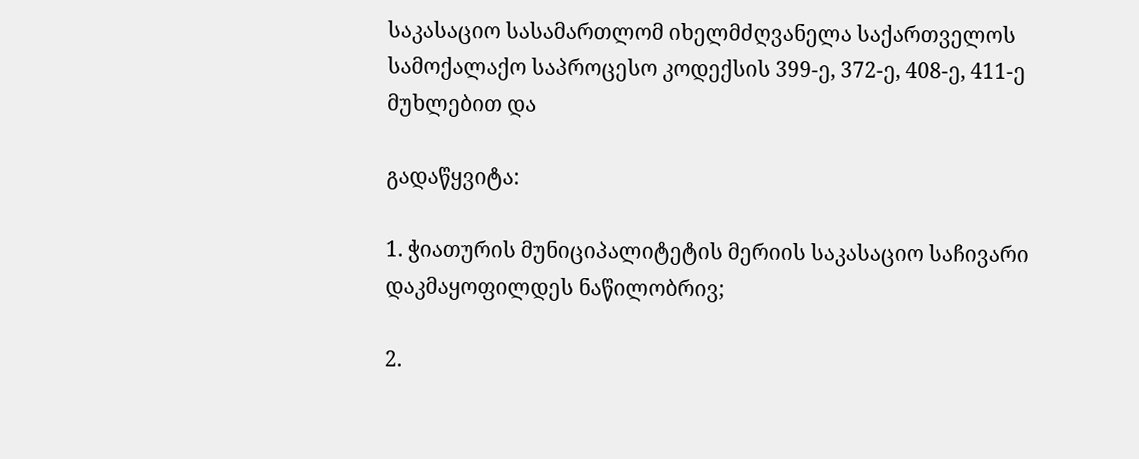საკასაციო სასამართლომ იხელმძღვანელა საქართველოს სამოქალაქო საპროცესო კოდექსის 399-ე, 372-ე, 408-ე, 411-ე მუხლებით და

გადაწყვიტა:

1. ჭიათურის მუნიციპალიტეტის მერიის საკასაციო საჩივარი დაკმაყოფილდეს ნაწილობრივ;

2.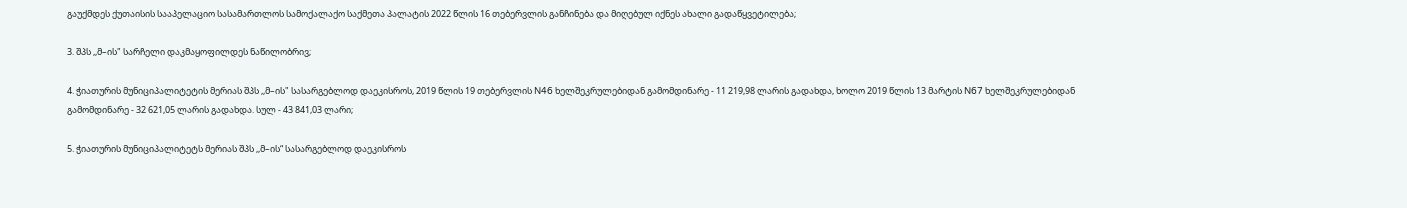გაუქმდეს ქუთაისის სააპელაციო სასამართლოს სამოქალაქო საქმეთა პალატის 2022 წლის 16 თებერვლის განჩინება და მიღებულ იქნეს ახალი გადაწყვეტილება;

3. შპს ,,მ–ის" სარჩელი დაკმაყოფილდეს ნაწილობრივ;

4. ჭიათურის მუნიციპალიტეტის მერიას შპს ,,მ–ის" სასარგებლოდ დაეკისროს, 2019 წლის 19 თებერვლის N46 ხელშეკრულებიდან გამომდინარე - 11 219,98 ლარის გადახდა, ხოლო 2019 წლის 13 მარტის N67 ხელშეკრულებიდან გამომდინარე - 32 621,05 ლარის გადახდა. სულ - 43 841,03 ლარი;

5. ჭიათურის მუნიციპალიტეტს მერიას შპს ,,მ–ის“ სასარგებლოდ დაეკისროს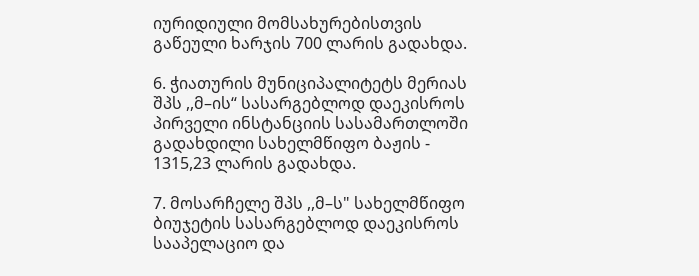იურიდიული მომსახურებისთვის გაწეული ხარჯის 700 ლარის გადახდა.

6. ჭიათურის მუნიციპალიტეტს მერიას შპს ,,მ–ის“ სასარგებლოდ დაეკისროს პირველი ინსტანციის სასამართლოში გადახდილი სახელმწიფო ბაჟის - 1315,23 ლარის გადახდა.

7. მოსარჩელე შპს ,,მ–ს" სახელმწიფო ბიუჯეტის სასარგებლოდ დაეკისროს სააპელაციო და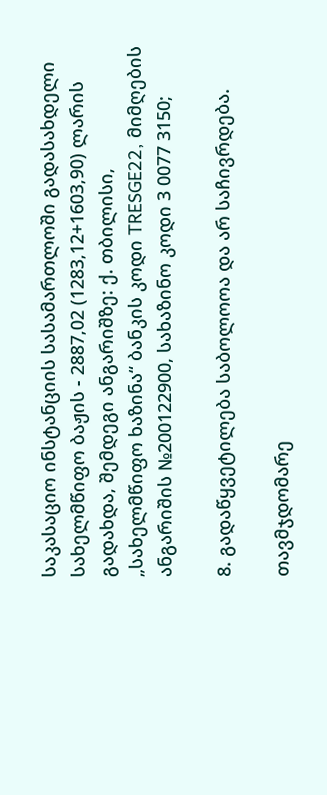საკასაციო ინსტანციის სასამართლოში გადასახდელი სახელმწიფო ბაჟის - 2887,02 (1283,12+1603,90) ლარის გადახდა, შემდეგი ანგარიშზე: ქ. თბილისი, „სახელმწიფო ხაზინა“ ბანკის კოდი TRESGE22, მიმღების ანგარიშის №200122900, სახაზინო კოდი 3 0077 3150;

8. გადაწყვეტილება საბოლოოა და არ საჩივრდება.

თავმჯდომარე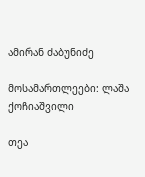ამირან ძაბუნიძე

მოსამართლეები: ლაშა ქოჩიაშვილი

თეა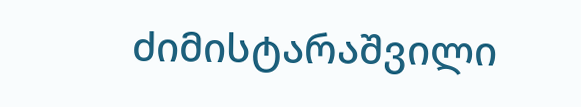ძიმისტარაშვილი